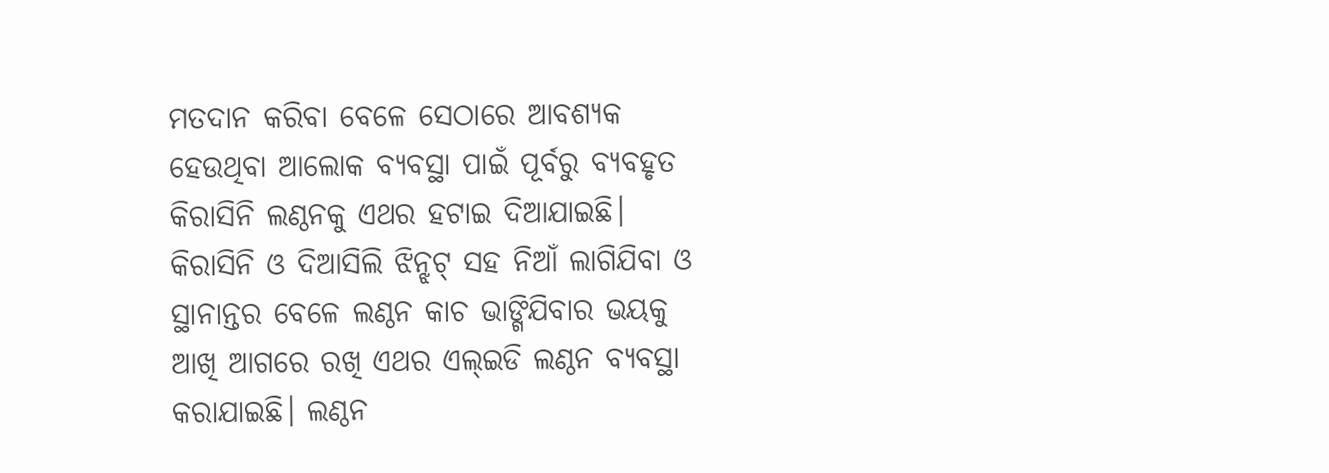ମତଦାନ କରିବା ବେଳେ ସେଠାରେ ଆବଶ୍ୟକ ହେଉଥିବା ଆଲୋକ ବ୍ୟବସ୍ଥା ପାଇଁ ପୂର୍ବରୁ ବ୍ୟବହୃତ କିରାସିନି ଲଣ୍ଠନକୁ ଏଥର ହଟାଇ ଦିଆଯାଇଛି। କିରାସିନି ଓ ଦିଆସିଲି ଝିନ୍ଝଟ୍ ସହ ନିଆଁ ଲାଗିଯିବା ଓ ସ୍ଥାନାନ୍ତର ବେଳେ ଲଣ୍ଠନ କାଚ ଭାଙ୍ଗିଯିବାର ଭୟକୁ ଆଖି ଆଗରେ ରଖି ଏଥର ଏଲ୍ଇଡି ଲଣ୍ଠନ ବ୍ୟବସ୍ଥା କରାଯାଇଛି। ଲଣ୍ଠନ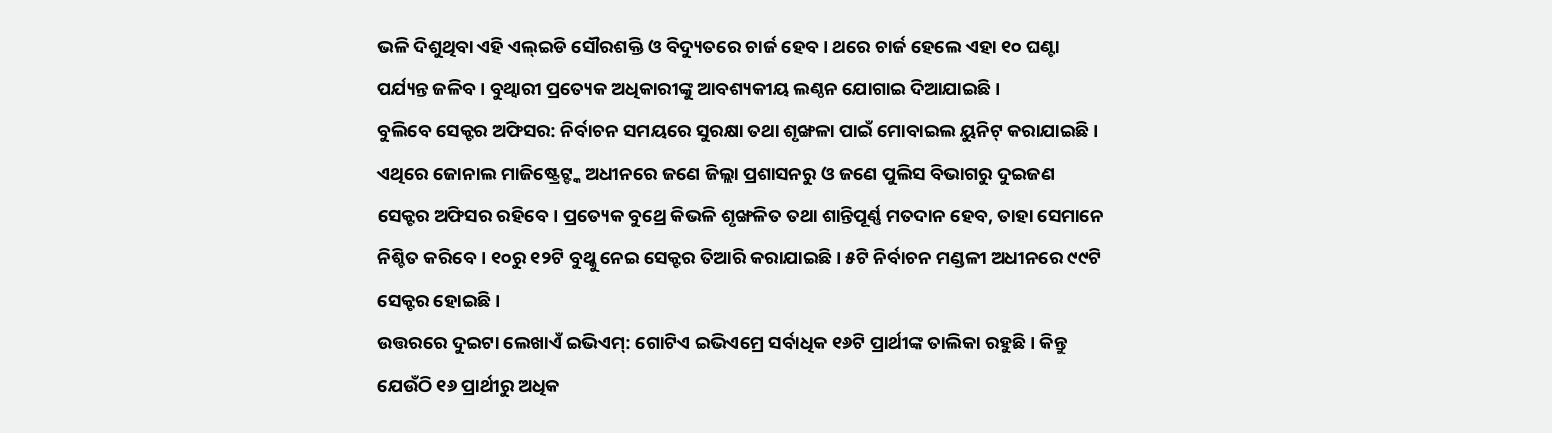ଭଳି ଦିଶୁଥିବା ଏହି ଏଲ୍ଇଡି ସୌରଶକ୍ତି ଓ ବିଦ୍ୟୁତରେ ଚାର୍ଜ ହେବ। ଥରେ ଚାର୍ଜ ହେଲେ ଏହା ୧୦ ଘଣ୍ଟା ପର୍ଯ୍ୟନ୍ତ ଜଳିବ। ବୁଥ୍ୱାରୀ ପ୍ରତ୍ୟେକ ଅଧିକାରୀଙ୍କୁ ଆବଶ୍ୟକୀୟ ଲଣ୍ଠନ ଯୋଗାଇ ଦିଆଯାଇଛି।
ବୁଲିବେ ସେକ୍ଟର ଅଫିସର: ନିର୍ବାଚନ ସମୟରେ ସୁରକ୍ଷା ତଥା ଶୃଙ୍ଖଳା ପାଇଁ ମୋବାଇଲ ୟୁନିଟ୍ କରାଯାଇଛି। ଏଥିରେ ଜୋନାଲ ମାଜିଷ୍ଟ୍ରେଟ୍ଙ୍କ ଅଧୀନରେ ଜଣେ ଜିଲ୍ଲା ପ୍ରଶାସନରୁ ଓ ଜଣେ ପୁଲିସ ବିଭାଗରୁ ଦୁଇଜଣ ସେକ୍ଟର ଅଫିସର ରହିବେ। ପ୍ରତ୍ୟେକ ବୁଥ୍ରେ କିଭଳି ଶୃଙ୍ଖଳିତ ତଥା ଶାନ୍ତିପୂର୍ଣ୍ଣ ମତଦାନ ହେବ, ତାହା ସେମାନେ ନିଶ୍ଚିତ କରିବେ। ୧୦ରୁ ୧୨ଟି ବୁଥ୍କୁ ନେଇ ସେକ୍ଟର ତିଆରି କରାଯାଇଛି। ୫ଟି ନିର୍ବାଚନ ମଣ୍ଡଳୀ ଅଧୀନରେ ୯୯ଟି ସେକ୍ଟର ହୋଇଛି।
ଉତ୍ତରରେ ଦୁଇଟା ଲେଖାଏଁ ଇଭିଏମ୍: ଗୋଟିଏ ଇଭିଏମ୍ରେ ସର୍ବାଧିକ ୧୬ଟି ପ୍ରାର୍ଥୀଙ୍କ ତାଲିକା ରହୁଛି। କିନ୍ତୁ ଯେଉଁଠି ୧୬ ପ୍ରାର୍ଥୀରୁ ଅଧିକ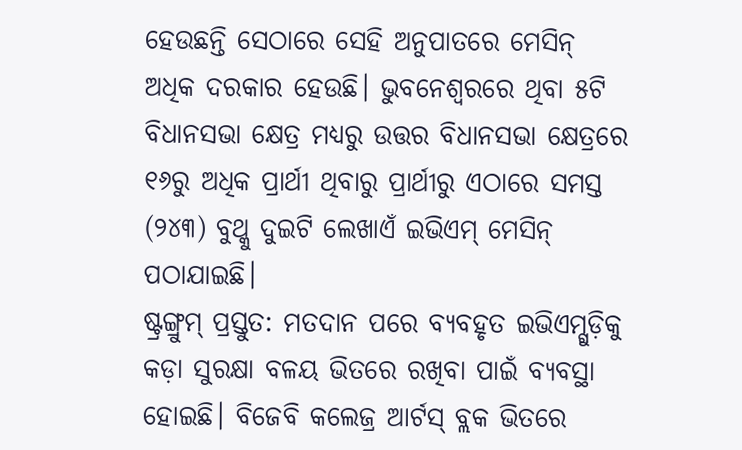ହେଉଛନ୍ତି ସେଠାରେ ସେହି ଅନୁପାତରେ ମେସିନ୍ ଅଧିକ ଦରକାର ହେଉଛି। ଭୁବନେଶ୍ବରରେ ଥିବା ୫ଟି ବିଧାନସଭା କ୍ଷେତ୍ର ମଧ୍ୟରୁ ଉତ୍ତର ବିଧାନସଭା କ୍ଷେତ୍ରରେ ୧୬ରୁ ଅଧିକ ପ୍ରାର୍ଥୀ ଥିବାରୁ ପ୍ରାର୍ଥୀରୁ ଏଠାରେ ସମସ୍ତ (୨୪୩) ବୁଥ୍କୁ ଦୁଇଟି ଲେଖାଏଁ ଇଭିଏମ୍ ମେସିନ୍ ପଠାଯାଇଛି।
ଷ୍ଟ୍ରଙ୍ଗ୍ରୁମ୍ ପ୍ରସ୍ତୁତ: ମତଦାନ ପରେ ବ୍ୟବହୃତ ଇଭିଏମ୍ଗୁଡ଼ିକୁ କଡ଼ା ସୁରକ୍ଷା ବଳୟ ଭିତରେ ରଖିବା ପାଇଁ ବ୍ୟବସ୍ଥା ହୋଇଛି। ବିଜେବି କଲେଜ୍ର ଆର୍ଟସ୍ ବ୍ଲକ ଭିତରେ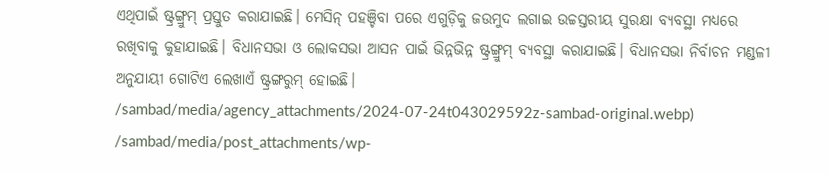ଏଥିପାଇଁ ଷ୍ଟ୍ରଙ୍ଗ୍ରୁମ୍ ପ୍ରସ୍ତୁତ କରାଯାଇଛି। ମେସିନ୍ ପହଞ୍ଚିବା ପରେ ଏଗୁଡ଼ିକୁ ଜଉମୁଦ ଲଗାଇ ଉଚ୍ଚସ୍ତରୀୟ ସୁରକ୍ଷା ବ୍ୟବସ୍ଥା ମଧ୍ୟରେ ରଖିବାକୁ କୁହାଯାଇଛି। ବିଧାନସଭା ଓ ଲୋକସଭା ଆସନ ପାଇଁ ଭିନ୍ନଭିନ୍ନ ଷ୍ଟ୍ରଙ୍ଗ୍ରୁମ୍ ବ୍ୟବସ୍ଥା କରାଯାଇଛି। ବିଧାନସଭା ନିର୍ବାଚନ ମଣ୍ଡଳୀ ଅନୁଯାୟୀ ଗୋଟିଏ ଲେଖାଏଁ ଷ୍ଟ୍ରଙ୍ଗରୁମ୍ ହୋଇଛି।
/sambad/media/agency_attachments/2024-07-24t043029592z-sambad-original.webp)
/sambad/media/post_attachments/wp-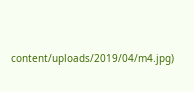content/uploads/2019/04/m4.jpg)